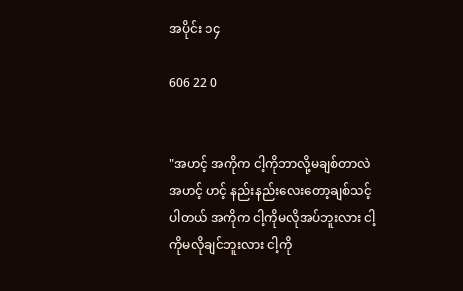အပိုင်း ၁၄

606 22 0


"အဟင့် အကိုက ငါ့ကိုဘာလို့မချစ်တာလဲ အဟင့် ဟင့် နည်းနည်းလေးတော့ချစ်သင့်ပါတယ် အကိုက ငါ့ကိုမလိုအပ်ဘူးလား ငါ့ကိုမလိုချင်ဘူးလား ငါ့ကို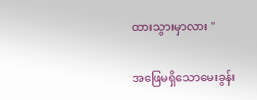ထားသွားမှာလား "

အဖြေမရှိသောမေးခွန်း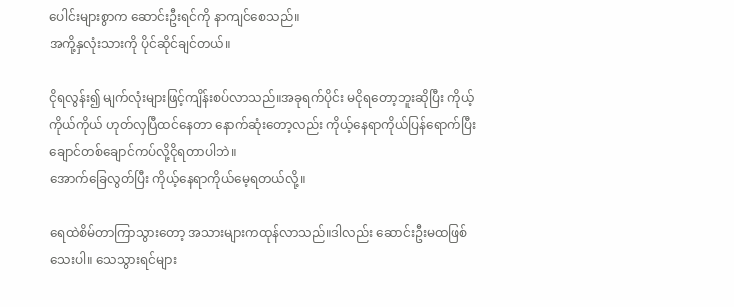ပေါင်းများစွာက ဆောင်းဦးရင်ကို နာကျင်စေသည်။
အကို့နှလုံးသားကို ပိုင်ဆိုင်ချင်တယ်။

ငိုရလွန်း၍ မျက်လုံးများဖြင့်ကျိန်းစပ်လာသည်။အခုရက်ပိုင်း မငိုရတော့ဘူးဆိုပြီး ကိုယ့်ကိုယ်ကိုယ် ဟုတ်လှပြီထင်နေတာ နောက်ဆုံးတော့လည်း ကိုယ့်နေရာကိုယ်ပြန်ရောက်ပြီး ချောင်တစ်ချောင်ကပ်လို့ငိုရတာပါဘဲ။
အောက်ခြေလွတ်ပြီး ကိုယ့်နေရာကိုယ်မေ့ရတယ်လို့။

ရေထဲစိမ်တာကြာသွားတော့ အသားများကထုန်လာသည်။ဒါလည်း ဆောင်းဦးမထဖြစ်သေးပါ။ သေသွားရင်များ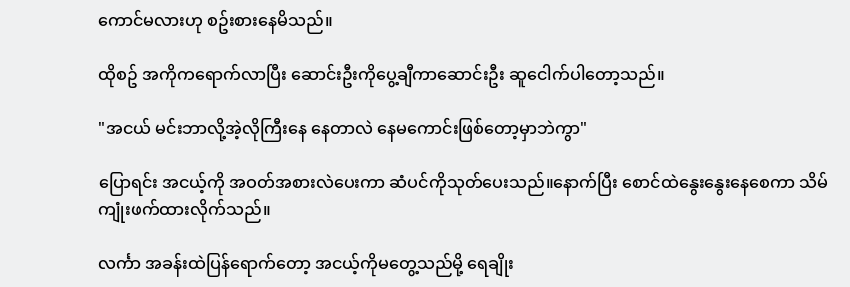ကောင်မလားဟု စဥ်းစားနေမိသည်။

ထိုစဥ် အကိုကရောက်လာပြီး ဆောင်းဦးကိုပွေ့ချီကာဆောင်းဦး ဆူငေါက်ပါတော့သည်။

"အငယ် မင်းဘာလို့အဲ့လိုကြီးနေ နေတာလဲ နေမကောင်းဖြစ်တော့မှာဘဲကွာ"

ပြောရင်း အငယ့်ကို အဝတ်အစားလဲပေးကာ ဆံပင်ကိုသုတ်ပေးသည်။နောက်ပြီး စောင်ထဲနွေးနွေးနေစေကာ သိမ်ကျုံးဖက်ထားလိုက်သည်။

လင်္ကာ အခန်းထဲပြန်ရောက်တော့ အငယ့်ကိုမတွေ့သည်မို့ ရေချိုး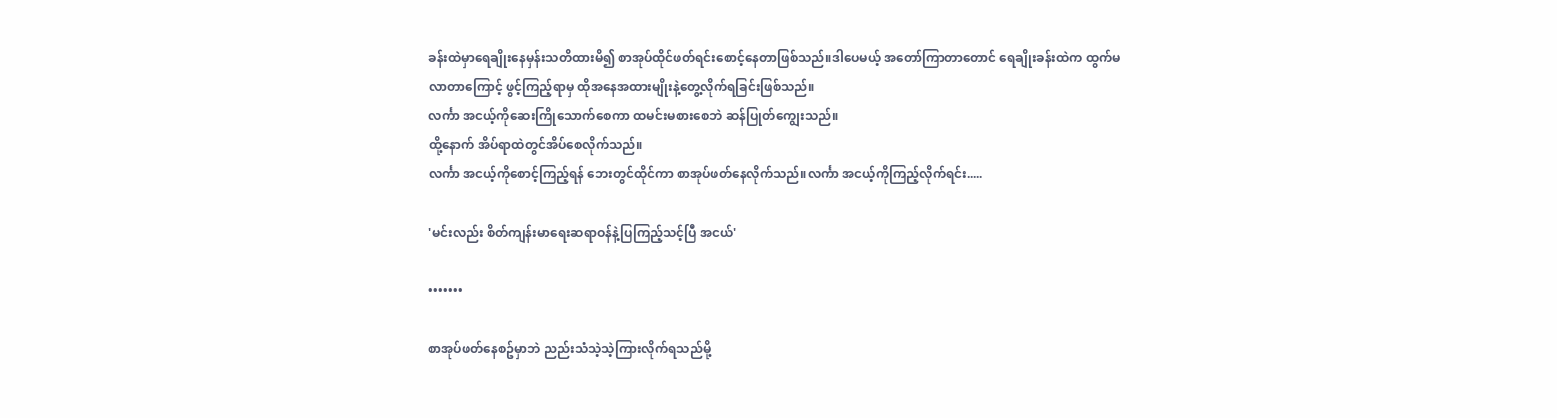ခန်းထဲမှာရေချိုးနေမှန်းသတိထားမိ၍ စာအုပ်ထိုင်ဖတ်ရင်းစောင့်နေတာဖြစ်သည်။ဒါပေမယ့် အတော်ကြာတာတောင် ရေချိုးခန်းထဲက ထွက်မလာတာကြောင့် ဖွင့်ကြည့်ရာမှ ထိုအနေအထားမျိုးနဲ့တွေ့လိုက်ရခြင်းဖြစ်သည်။
လင်္ကာ အငယ့်ကိုဆေးကြိုသောက်စေကာ ထမင်းမစားစေဘဲ ဆန်ပြုတ်ကျွေးသည်။
ထို့နောက် အိပ်ရာထဲတွင်အိပ်စေလိုက်သည်။
လင်္ကာ အငယ့်ကိုစောင့်ကြည့်ရန် ဘေးတွင်ထိုင်ကာ စာအုပ်ဖတ်နေလိုက်သည်။လင်္ကာ အငယ့်ကိုကြည့်လိုက်ရင်း.....

'မင်းလည်း စိတ်ကျန်းမာရေးဆရာဝန်နဲ့ပြကြည့်သင့်ပြီ အငယ်'

•••••••

စာအုပ်ဖတ်နေစဥ်မှာဘဲ ညည်းသံသဲ့သဲ့ကြားလိုက်ရသည်မို့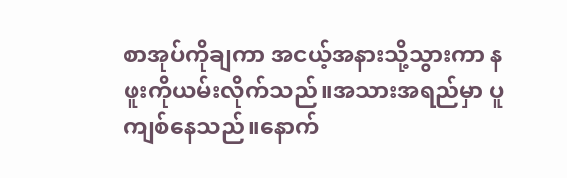စာအုပ်ကိုချကာ အငယ့်အနားသို့သွားကာ နဖူးကိုယမ်းလိုက်သည်။အသားအရည်မှာ ပူကျစ်နေသည်။နောက်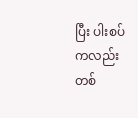ပြီး ပါးစပ်ကလည်း တစ်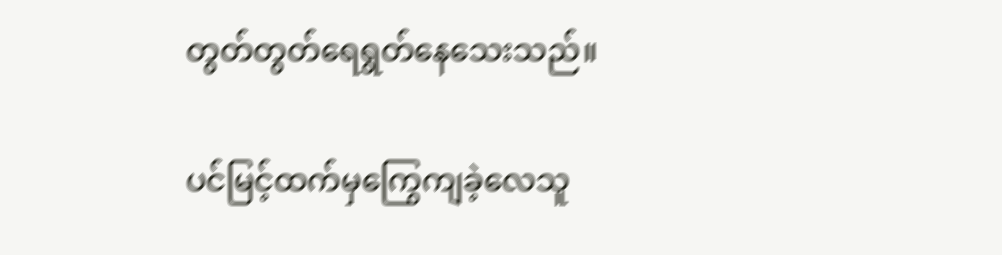တွတ်တွတ်ရေရွတ်နေသေးသည်။

ပင်မြင့်ထက်မှကြွေကျခဲ့လေသူ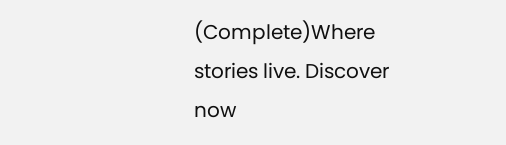(Complete)Where stories live. Discover now